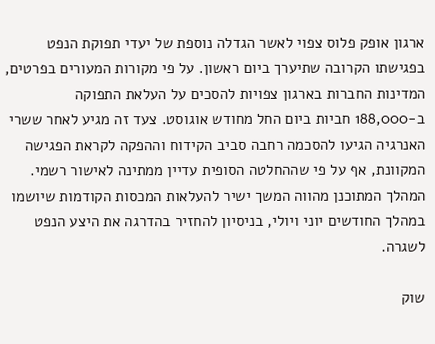ארגון אופק פלוס צפוי לאשר הגדלה נוספת של יעדי תפוקת הנפט בפגישתו הקרובה שתיערך ביום ראשון. על פי מקורות המעורים בפרטים, המדינות החברות בארגון צפויות להסכים על העלאת התפוקה ב-188,000 חביות ביום החל מחודש אוגוסט. צעד זה מגיע לאחר ששרי האנרגיה הגיעו להסכמה רחבה סביב הקידוח וההפקה לקראת הפגישה המקוונת, אף על פי שההחלטה הסופית עדיין ממתינה לאישור רשמי. המהלך המתוכנן מהווה המשך ישיר להעלאות המכסות הקודמות שיושמו במהלך החודשים יוני ויולי, בניסיון להחזיר בהדרגה את היצע הנפט לשגרה.

שוק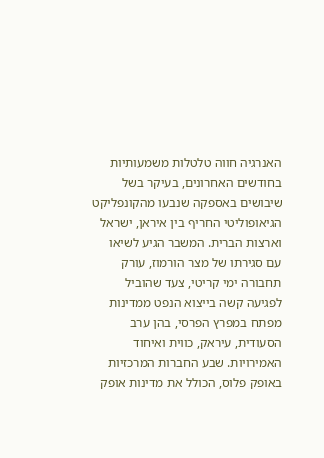האנרגיה חווה טלטלות משמעותיות בחודשים האחרונים, בעיקר בשל שיבושים באספקה שנבעו מהקונפליקט הגיאופוליטי החריף בין איראן, ישראל וארצות הברית. המשבר הגיע לשיאו עם סגירתו של מצר הורמוז, עורק תחבורה ימי קריטי, צעד שהוביל לפגיעה קשה בייצוא הנפט ממדינות מפתח במפרץ הפרסי, בהן ערב הסעודית, עיראק, כווית ואיחוד האמירויות. שבע החברות המרכזיות באופק פלוס, הכולל את מדינות אופק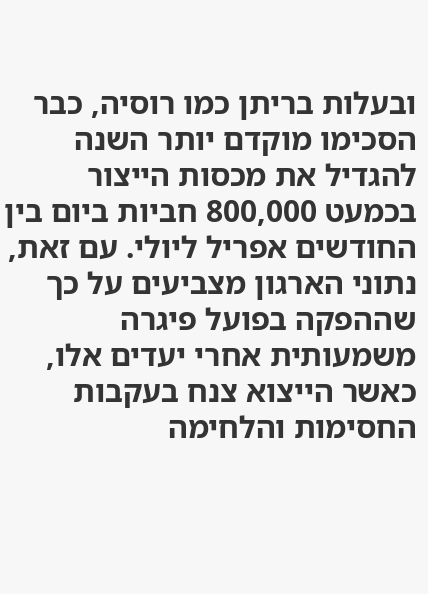ובעלות בריתן כמו רוסיה, כבר הסכימו מוקדם יותר השנה להגדיל את מכסות הייצור בכמעט 800,000 חביות ביום בין החודשים אפריל ליולי. עם זאת, נתוני הארגון מצביעים על כך שההפקה בפועל פיגרה משמעותית אחרי יעדים אלו, כאשר הייצוא צנח בעקבות החסימות והלחימה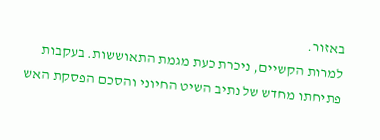באזור.
למרות הקשיים, ניכרת כעת מגמת התאוששות. בעקבות פתיחתו מחדש של נתיב השיט החיוני והסכם הפסקת האש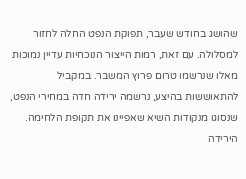שהושג בחודש שעבר, תפוקת הנפט החלה לחזור למסלולה. עם זאת, רמות הייצור הנוכחיות עדיין נמוכות מאלו שנרשמו טרום פרוץ המשבר. במקביל להתאוששות בהיצע, נרשמה ירידה חדה במחירי הנפט, שנסוגו מנקודות השיא שאפיינו את תקופת הלחימה. הירידה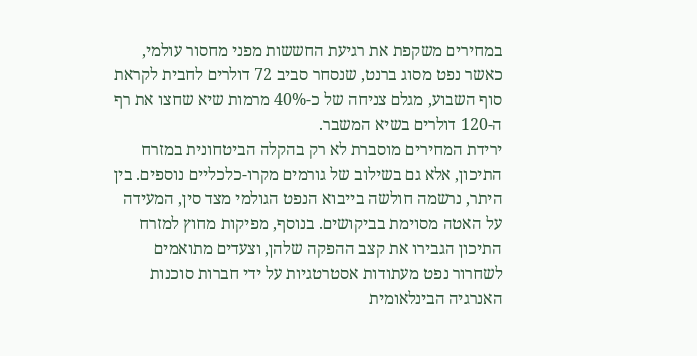במחירים משקפת את רגיעת החששות מפני מחסור עולמי, כאשר נפט מסוג ברנט, שנסחר סביב 72 דולרים לחבית לקראת סוף השבוע, מגלם צניחה של כ-40% מרמות שיא שחצו את רף ה-120 דולרים בשיא המשבר.
ירידת המחירים מוסברת לא רק בהקלה הביטחונית במזרח התיכון, אלא גם בשילוב של גורמים מקרו-כלכליים נוספים. בין היתר, נרשמה חולשה בייבוא הנפט הגולמי מצד סין, המעידה על האטה מסוימת בביקושים. בנוסף, מפיקות מחוץ למזרח התיכון הגבירו את קצב ההפקה שלהן, וצעדים מתואמים לשחרור נפט מעתודות אסטרטגיות על ידי חברות סוכנות האנרגיה הבינלאומית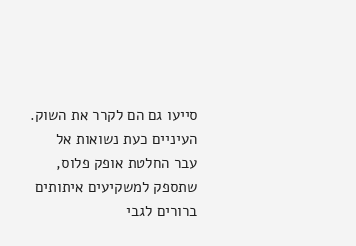סייעו גם הם לקרר את השוק. העיניים כעת נשואות אל עבר החלטת אופק פלוס, שתספק למשקיעים איתותים ברורים לגבי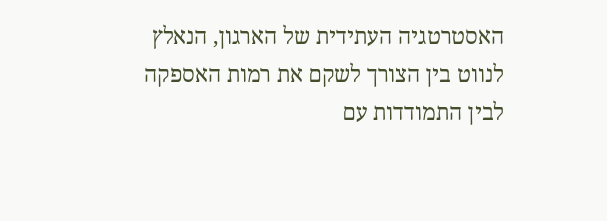האסטרטגיה העתידית של הארגון, הנאלץ לנווט בין הצורך לשקם את רמות האספקה לבין התמודדות עם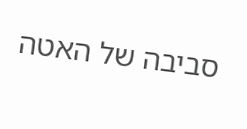סביבה של האטה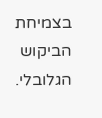בצמיחת הביקוש הגלובלי.